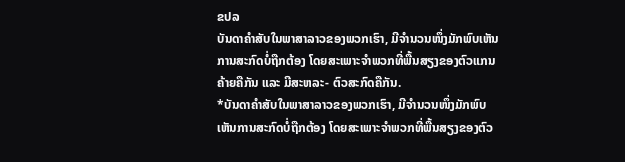ຂປລ
ບັນດາຄໍາສັບໃນພາສາລາວຂອງພວກເຮົາ, ມີຈໍານວນໜຶ່ງມັກພົບເຫັນການສະກົດບໍ່ຖືກຕ້ອງ ໂດຍສະເພາະຈໍາພວກທີ່ພື້ນສຽງຂອງຕົວແກນຄ້າຍຄືກັນ ແລະ ມີສະຫລະ- ຕົວສະກົດຄືກັນ.
*ບັນດາຄໍາສັບໃນພາສາລາວຂອງພວກເຮົາ, ມີຈໍານວນໜຶ່ງມັກພົບເຫັນການສະກົດບໍ່ຖືກຕ້ອງ ໂດຍສະເພາະຈໍາພວກທີ່ພື້ນສຽງຂອງຕົວ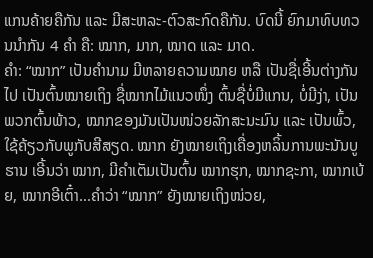ແກນຄ້າຍຄືກັນ ແລະ ມີສະຫລະ-ຕົວສະກົດຄືກັນ. ບົດນີ້ ຍົກມາທົບທວນນໍາກັນ 4 ຄໍາ ຄື: ໝາກ, ມາກ, ໝາດ ແລະ ມາດ.
ຄໍາ: “ໝາກ” ເປັນຄໍານາມ ມີຫລາຍຄວາມໝາຍ ຫລື ເປັນຊື່ເອີ້ນຕ່າງກັນໄປ ເປັນຕົ້ນໝາຍເຖິງ ຊື່ໝາກໄມ້ແນວໜຶ່ງ ຕົ້ນຊື່ບໍ່ມີແກນ, ບໍ່ມີງ່າ, ເປັນພວກຕົ້ນພ້າວ, ໝາກຂອງມັນເປັນໜ່ວຍລັກສະນະມົນ ແລະ ເປັນພົ້ວ, ໃຊ້ຄ້ຽວກັບພູກັບສີສຽດ. ໝາກ ຍັງໝາຍເຖິງເຄື່ອງຫລິ້ນການພະນັນບູຮານ ເອີ້ນວ່າ ໝາກ, ມີຄໍາເຕັມເປັນຕົ້ນ ໝາກຮຸກ, ໝາກຊະກາ, ໝາກເບ້ຍ, ໝາກອີເຕົ໋າ...ຄໍາວ່າ “ໝາກ” ຍັງໝາຍເຖິງໜ່ວຍ,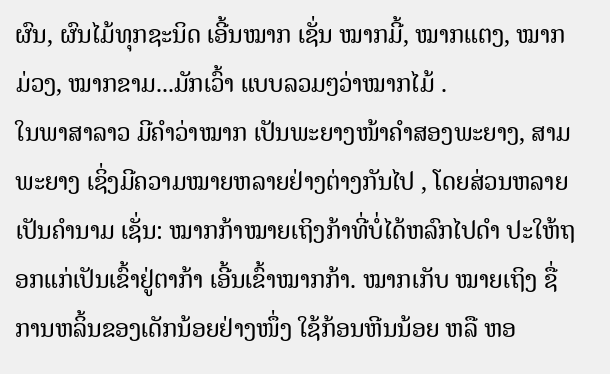ຜົນ, ຜົນໄມ້ທຸກຊະນິດ ເອີ້ນໝາກ ເຊັ່ນ ໝາກມີ້, ໝາກແຕງ, ໝາກມ່ວງ, ໝາກຂາມ...ມັກເວົ້າ ແບບລວມໆວ່າໝາກໄມ້ .
ໃນພາສາລາວ ມີຄໍາວ່າໝາກ ເປັນພະຍາງໜ້າຄໍາສອງພະຍາງ, ສາມພະຍາງ ເຊິ່ງມີຄວາມໝາຍຫລາຍຢ່າງຕ່າງກັນໄປ , ໂດຍສ່ວນຫລາຍເປັນຄໍານາມ ເຊັ່ນ: ໝາກກ້າໝາຍເຖິງກ້າທີ່ບໍ່ໄດ້ຫລົກໄປດໍາ ປະໃຫ້ຖອກແກ່ເປັນເຂົ້າຢູ່ຕາກ້າ ເອີ້ນເຂົ້າໝາກກ້າ. ໝາກເກັບ ໝາຍເຖິງ ຊື່ການຫລິ້ນຂອງເດັກນ້ອຍຢ່າງໜຶ່ງ ໃຊ້ກ້ອນຫີນນ້ອຍ ຫລື ຫອ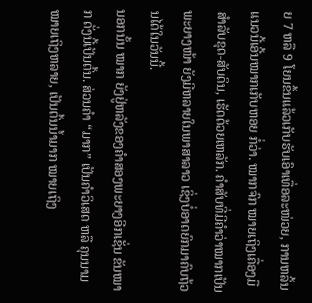ຍ 7 ຫລື 9 ໂຍນຂຶ້ນແລ້ວເກັບຮັບເອົາເທື່ອລະໜ່ວຍ, ການຫລິ້ນແນວນີ້ເອີ້ນໝາກເກັບຫອຍ ກໍ່ວ່າ. ໝາກຈົກ ໝາຍເຖິງເຄື່ອງມື ສໍາລັບຂຸດ-ສັບດິນ, ເຮັດດ້ວຍເຫລັກ. ຄໍາສັບທີ່ມີຄໍາວ່າໝາກເປັນພະຍາງໜ້າ ຍັງມີຫລາຍໃນພາສາລາວ ເຊິ່ງບໍ່ອາດຍົກມາຄົບຖ້ວນໄດ້ໃນວັນນີ້.
ນອກນັ້ນ ໝາກ ຍັງຢູ່ຫລັງຂອງຄໍາສອງພະຍາງອີກເຊັ່ນ ຂັນໝາກ ດັ່ງນີ້ເປັນຕົ້ນ. ສ່ວນຄໍາ “ມາກ” ເປັນຄໍາວິເສດ ຫລື ຄຸນນາມ ໝາຍເຖິງຫລາຍ, ເປັນຕົ້ນນໍ້າມາກ ໝາຍເຖິງ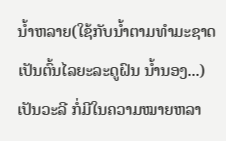ນໍ້າຫລາຍ(ໃຊ້ກັບນໍ້າຕາມທໍາມະຊາດ ເປັນຕົ້ນໄລຍະລະດູຝົນ ນໍ້ານອງ...) ເປັນວະລີ ກໍ່ມີໃນຄວາມໝາຍຫລາ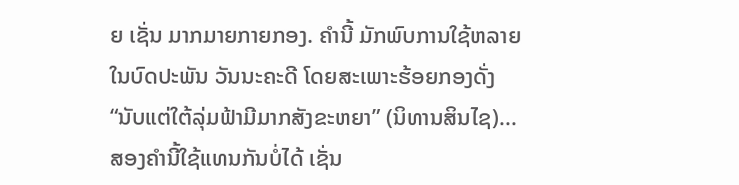ຍ ເຊັ່ນ ມາກມາຍກາຍກອງ. ຄໍານີ້ ມັກພົບການໃຊ້ຫລາຍໃນບົດປະພັນ ວັນນະຄະດີ ໂດຍສະເພາະຮ້ອຍກອງດັ່ງ “ນັບແຕ່ໃຕ້ລຸ່ມຟ້າມີມາກສັງຂະຫຍາ” (ນິທານສິນໄຊ)...
ສອງຄໍານີ້ໃຊ້ແທນກັນບໍ່ໄດ້ ເຊັ່ນ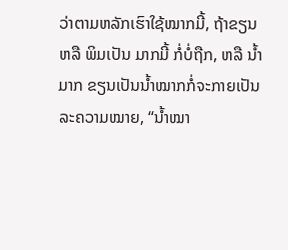ວ່າຕາມຫລັກເຮົາໃຊ້ໝາກມີ້, ຖ້າຂຽນ ຫລື ພິມເປັນ ມາກມີ້ ກໍ່ບໍ່ຖືກ, ຫລື ນໍ້າມາກ ຂຽນເປັນນໍ້າໝາກກໍ່ຈະກາຍເປັນລະຄວາມໝາຍ, “ນໍ້າໝາ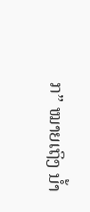ກ” ໝາຍເຖິງ ນໍ້າ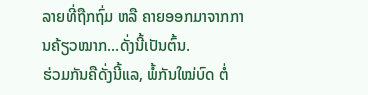ລາຍທີ່ຖືກຖົ່ມ ຫລື ຄາຍອອກມາຈາກການຄ້ຽວໝາກ...ດັ່ງນີ້ເປັນຕົ້ນ.
ຮ່ວມກັນຄືດັ່ງນີ້ແລ, ພໍ້ກັນໃໝ່ບົດ ຕໍ່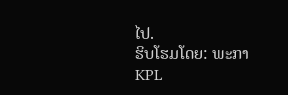ໄປ.
ຮິບໂຮມໂດຍ: ພະກາ
KPL